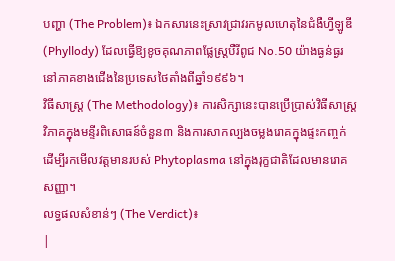បញ្ហា (The Problem)៖ ឯកសារនេះស្រាវជ្រាវរកមូលហេតុនៃជំងឺហ្វីឡូឌី (Phyllody) ដែលធ្វើឱ្យខូចគុណភាពផ្លែស្ត្របឺរីពូជ No.50 យ៉ាងធ្ងន់ធ្ងរនៅភាគខាងជើងនៃប្រទេសថៃតាំងពីឆ្នាំ១៩៩៦។
វិធីសាស្ត្រ (The Methodology)៖ ការសិក្សានេះបានប្រើប្រាស់វិធីសាស្ត្រវិភាគក្នុងមន្ទីរពិសោធន៍ចំនួន៣ និងការសាកល្បងចម្លងរោគក្នុងផ្ទះកញ្ចក់ ដើម្បីរកមើលវត្តមានរបស់ Phytoplasma នៅក្នុងរុក្ខជាតិដែលមានរោគសញ្ញា។
លទ្ធផលសំខាន់ៗ (The Verdict)៖
|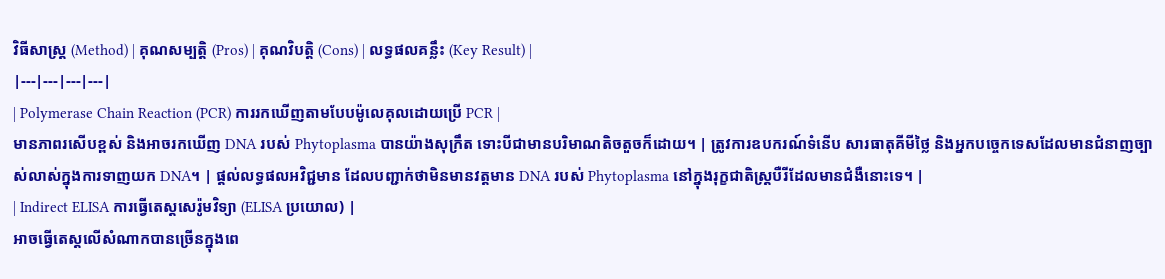វិធីសាស្ត្រ (Method) | គុណសម្បត្តិ (Pros) | គុណវិបត្តិ (Cons) | លទ្ធផលគន្លឹះ (Key Result) |
|---|---|---|---|
| Polymerase Chain Reaction (PCR) ការរកឃើញតាមបែបម៉ូលេគុលដោយប្រើ PCR |
មានភាពរសើបខ្ពស់ និងអាចរកឃើញ DNA របស់ Phytoplasma បានយ៉ាងសុក្រឹត ទោះបីជាមានបរិមាណតិចតួចក៏ដោយ។ | ត្រូវការឧបករណ៍ទំនើប សារធាតុគីមីថ្លៃ និងអ្នកបច្ចេកទេសដែលមានជំនាញច្បាស់លាស់ក្នុងការទាញយក DNA។ | ផ្តល់លទ្ធផលអវិជ្ជមាន ដែលបញ្ជាក់ថាមិនមានវត្តមាន DNA របស់ Phytoplasma នៅក្នុងរុក្ខជាតិស្ត្របឺរីដែលមានជំងឺនោះទេ។ |
| Indirect ELISA ការធ្វើតេស្តសេរ៉ូមវិទ្យា (ELISA ប្រយោល) |
អាចធ្វើតេស្តលើសំណាកបានច្រើនក្នុងពេ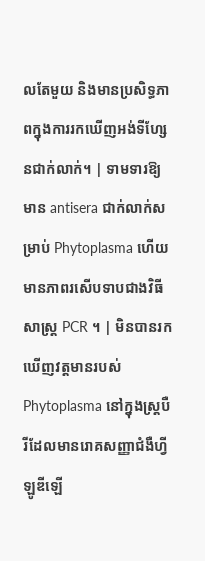លតែមួយ និងមានប្រសិទ្ធភាពក្នុងការរកឃើញអង់ទីហ្សែនជាក់លាក់។ | ទាមទារឱ្យមាន antisera ជាក់លាក់សម្រាប់ Phytoplasma ហើយមានភាពរសើបទាបជាងវិធីសាស្ត្រ PCR ។ | មិនបានរកឃើញវត្តមានរបស់ Phytoplasma នៅក្នុងស្ត្របឺរីដែលមានរោគសញ្ញាជំងឺហ្វីឡូឌីឡើ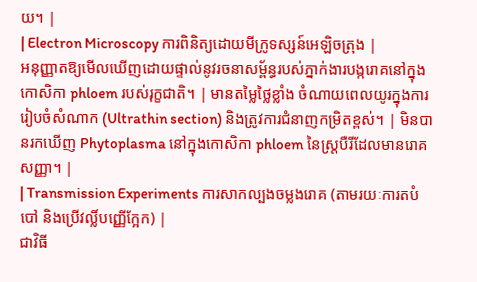យ។ |
| Electron Microscopy ការពិនិត្យដោយមីក្រូទស្សន៍អេឡិចត្រុង |
អនុញ្ញាតឱ្យមើលឃើញដោយផ្ទាល់នូវរចនាសម្ព័ន្ធរបស់ភ្នាក់ងារបង្ករោគនៅក្នុងកោសិកា phloem របស់រុក្ខជាតិ។ | មានតម្លៃថ្លៃខ្លាំង ចំណាយពេលយូរក្នុងការរៀបចំសំណាក (Ultrathin section) និងត្រូវការជំនាញកម្រិតខ្ពស់។ | មិនបានរកឃើញ Phytoplasma នៅក្នុងកោសិកា phloem នៃស្ត្របឺរីដែលមានរោគសញ្ញា។ |
| Transmission Experiments ការសាកល្បងចម្លងរោគ (តាមរយៈការតបំបៅ និងប្រើវល្លិ៍បញ្ញើក្អែក) |
ជាវិធី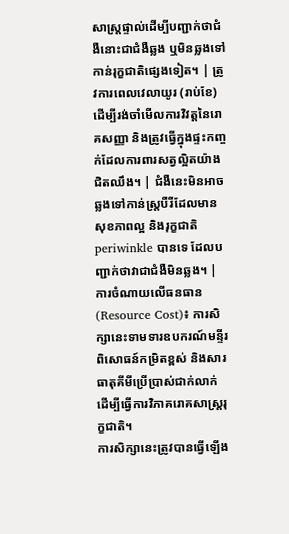សាស្ត្រផ្ទាល់ដើម្បីបញ្ជាក់ថាជំងឺនោះជាជំងឺឆ្លង ឬមិនឆ្លងទៅកាន់រុក្ខជាតិផ្សេងទៀត។ | ត្រូវការពេលវេលាយូរ (រាប់ខែ) ដើម្បីរង់ចាំមើលការវិវត្តនៃរោគសញ្ញា និងត្រូវធ្វើក្នុងផ្ទះកញ្ចក់ដែលការពារសត្វល្អិតយ៉ាងជិតឈឹង។ | ជំងឺនេះមិនអាចឆ្លងទៅកាន់ស្ត្របឺរីដែលមានសុខភាពល្អ និងរុក្ខជាតិ periwinkle បានទេ ដែលបញ្ជាក់ថាវាជាជំងឺមិនឆ្លង។ |
ការចំណាយលើធនធាន (Resource Cost)៖ ការសិក្សានេះទាមទារឧបករណ៍មន្ទីរពិសោធន៍កម្រិតខ្ពស់ និងសារធាតុគីមីប្រើប្រាស់ជាក់លាក់ ដើម្បីធ្វើការវិភាគរោគសាស្ត្ររុក្ខជាតិ។
ការសិក្សានេះត្រូវបានធ្វើឡើង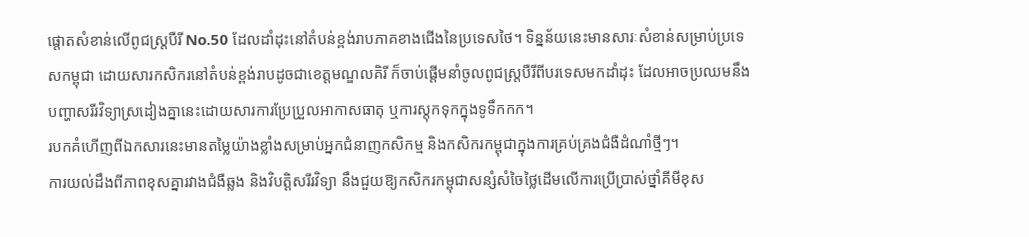ផ្តោតសំខាន់លើពូជស្ត្របឺរី No.50 ដែលដាំដុះនៅតំបន់ខ្ពង់រាបភាគខាងជើងនៃប្រទេសថៃ។ ទិន្នន័យនេះមានសារៈសំខាន់សម្រាប់ប្រទេសកម្ពុជា ដោយសារកសិករនៅតំបន់ខ្ពង់រាបដូចជាខេត្តមណ្ឌលគិរី ក៏ចាប់ផ្តើមនាំចូលពូជស្ត្របឺរីពីបរទេសមកដាំដុះ ដែលអាចប្រឈមនឹងបញ្ហាសរីរវិទ្យាស្រដៀងគ្នានេះដោយសារការប្រែប្រួលអាកាសធាតុ ឬការស្តុកទុកក្នុងទូទឹកកក។
របកគំហើញពីឯកសារនេះមានតម្លៃយ៉ាងខ្លាំងសម្រាប់អ្នកជំនាញកសិកម្ម និងកសិករកម្ពុជាក្នុងការគ្រប់គ្រងជំងឺដំណាំថ្មីៗ។
ការយល់ដឹងពីភាពខុសគ្នារវាងជំងឺឆ្លង និងវិបត្តិសរីរវិទ្យា នឹងជួយឱ្យកសិករកម្ពុជាសន្សំសំចៃថ្លៃដើមលើការប្រើប្រាស់ថ្នាំគីមីខុស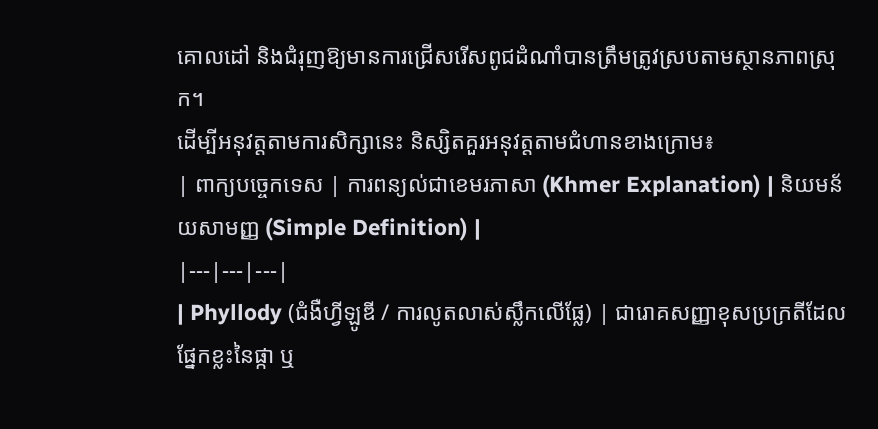គោលដៅ និងជំរុញឱ្យមានការជ្រើសរើសពូជដំណាំបានត្រឹមត្រូវស្របតាមស្ថានភាពស្រុក។
ដើម្បីអនុវត្តតាមការសិក្សានេះ និស្សិតគួរអនុវត្តតាមជំហានខាងក្រោម៖
| ពាក្យបច្ចេកទេស | ការពន្យល់ជាខេមរភាសា (Khmer Explanation) | និយមន័យសាមញ្ញ (Simple Definition) |
|---|---|---|
| Phyllody (ជំងឺហ្វីឡូឌី / ការលូតលាស់ស្លឹកលើផ្លែ) | ជារោគសញ្ញាខុសប្រក្រតីដែលផ្នែកខ្លះនៃផ្កា ឬ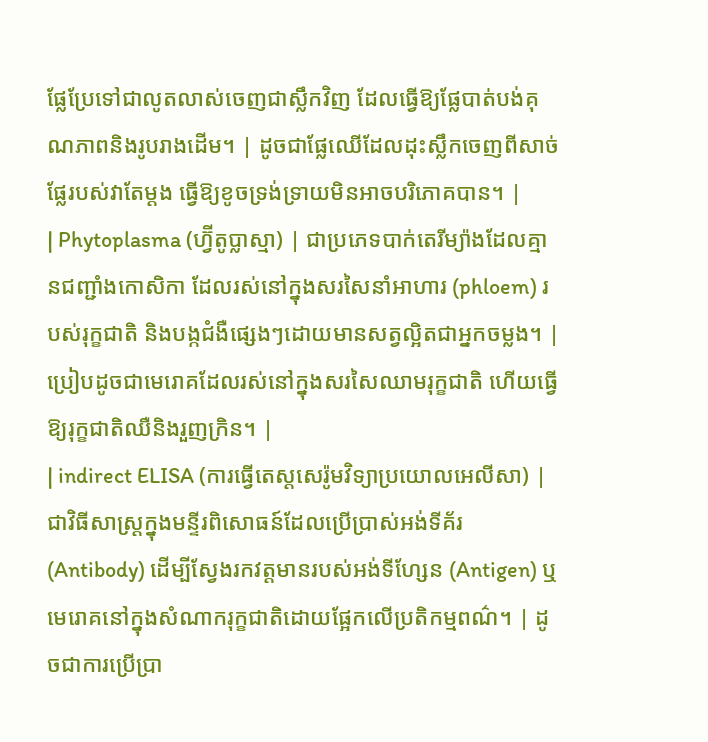ផ្លែប្រែទៅជាលូតលាស់ចេញជាស្លឹកវិញ ដែលធ្វើឱ្យផ្លែបាត់បង់គុណភាពនិងរូបរាងដើម។ | ដូចជាផ្លែឈើដែលដុះស្លឹកចេញពីសាច់ផ្លែរបស់វាតែម្តង ធ្វើឱ្យខូចទ្រង់ទ្រាយមិនអាចបរិភោគបាន។ |
| Phytoplasma (ហ្វ៊ីតូប្លាស្មា) | ជាប្រភេទបាក់តេរីម្យ៉ាងដែលគ្មានជញ្ជាំងកោសិកា ដែលរស់នៅក្នុងសរសៃនាំអាហារ (phloem) របស់រុក្ខជាតិ និងបង្កជំងឺផ្សេងៗដោយមានសត្វល្អិតជាអ្នកចម្លង។ | ប្រៀបដូចជាមេរោគដែលរស់នៅក្នុងសរសៃឈាមរុក្ខជាតិ ហើយធ្វើឱ្យរុក្ខជាតិឈឺនិងរួញក្រិន។ |
| indirect ELISA (ការធ្វើតេស្តសេរ៉ូមវិទ្យាប្រយោលអេលីសា) | ជាវិធីសាស្ត្រក្នុងមន្ទីរពិសោធន៍ដែលប្រើប្រាស់អង់ទីគ័រ (Antibody) ដើម្បីស្វែងរកវត្តមានរបស់អង់ទីហ្សែន (Antigen) ឬមេរោគនៅក្នុងសំណាករុក្ខជាតិដោយផ្អែកលើប្រតិកម្មពណ៌។ | ដូចជាការប្រើប្រា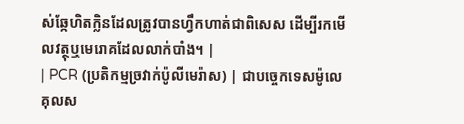ស់ឆ្កែហិតក្លិនដែលត្រូវបានហ្វឹកហាត់ជាពិសេស ដើម្បីរកមើលវត្ថុឬមេរោគដែលលាក់បាំង។ |
| PCR (ប្រតិកម្មច្រវាក់ប៉ូលីមេរ៉ាស) | ជាបច្ចេកទេសម៉ូលេគុលស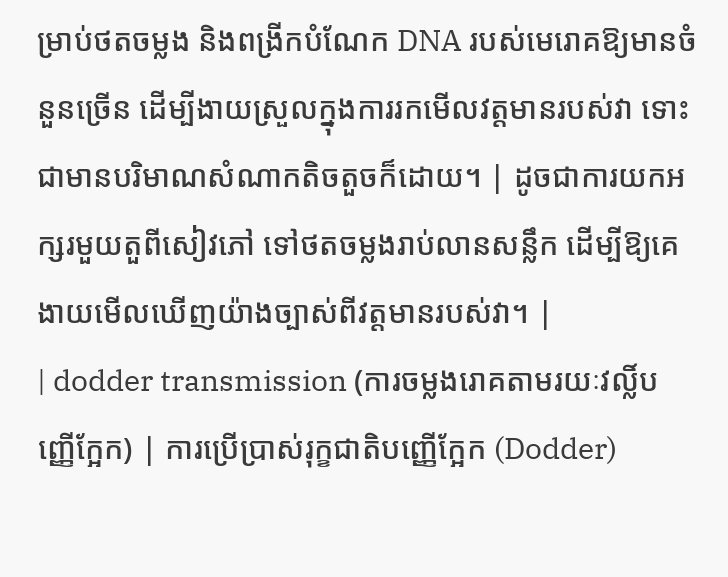ម្រាប់ថតចម្លង និងពង្រីកបំណែក DNA របស់មេរោគឱ្យមានចំនួនច្រើន ដើម្បីងាយស្រួលក្នុងការរកមើលវត្តមានរបស់វា ទោះជាមានបរិមាណសំណាកតិចតួចក៏ដោយ។ | ដូចជាការយកអក្សរមួយតួពីសៀវភៅ ទៅថតចម្លងរាប់លានសន្លឹក ដើម្បីឱ្យគេងាយមើលឃើញយ៉ាងច្បាស់ពីវត្តមានរបស់វា។ |
| dodder transmission (ការចម្លងរោគតាមរយៈវល្លិ៍បញ្ញើក្អែក) | ការប្រើប្រាស់រុក្ខជាតិបញ្ញើក្អែក (Dodder)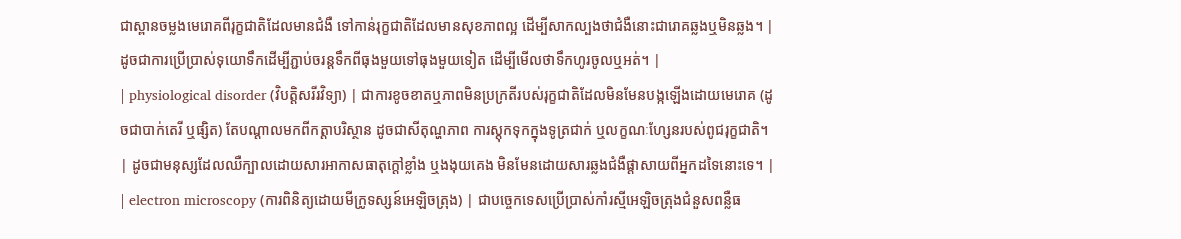ជាស្ពានចម្លងមេរោគពីរុក្ខជាតិដែលមានជំងឺ ទៅកាន់រុក្ខជាតិដែលមានសុខភាពល្អ ដើម្បីសាកល្បងថាជំងឺនោះជារោគឆ្លងឬមិនឆ្លង។ | ដូចជាការប្រើប្រាស់ទុយោទឹកដើម្បីភ្ជាប់ចរន្តទឹកពីធុងមួយទៅធុងមួយទៀត ដើម្បីមើលថាទឹកហូរចូលឬអត់។ |
| physiological disorder (វិបត្តិសរីរវិទ្យា) | ជាការខូចខាតឬភាពមិនប្រក្រតីរបស់រុក្ខជាតិដែលមិនមែនបង្កឡើងដោយមេរោគ (ដូចជាបាក់តេរី ឬផ្សិត) តែបណ្តាលមកពីកត្តាបរិស្ថាន ដូចជាសីតុណ្ហភាព ការស្តុកទុកក្នុងទូត្រជាក់ ឬលក្ខណៈហ្សែនរបស់ពូជរុក្ខជាតិ។ | ដូចជាមនុស្សដែលឈឺក្បាលដោយសារអាកាសធាតុក្តៅខ្លាំង ឬងងុយគេង មិនមែនដោយសារឆ្លងជំងឺផ្តាសាយពីអ្នកដទៃនោះទេ។ |
| electron microscopy (ការពិនិត្យដោយមីក្រូទស្សន៍អេឡិចត្រុង) | ជាបច្ចេកទេសប្រើប្រាស់កាំរស្មីអេឡិចត្រុងជំនួសពន្លឺធ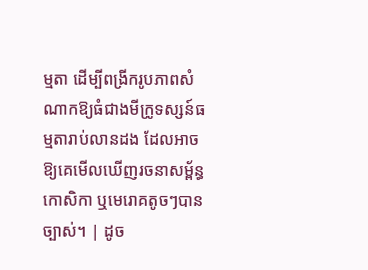ម្មតា ដើម្បីពង្រីករូបភាពសំណាកឱ្យធំជាងមីក្រូទស្សន៍ធម្មតារាប់លានដង ដែលអាចឱ្យគេមើលឃើញរចនាសម្ព័ន្ធកោសិកា ឬមេរោគតូចៗបានច្បាស់។ | ដូច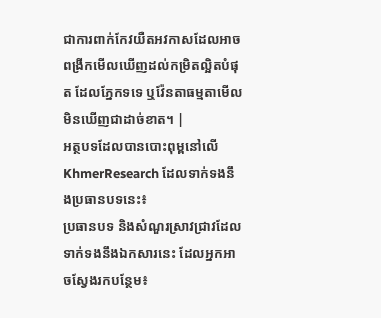ជាការពាក់កែវយឺតអវកាសដែលអាចពង្រីកមើលឃើញដល់កម្រិតល្អិតបំផុត ដែលភ្នែកទទេ ឬវ៉ែនតាធម្មតាមើលមិនឃើញជាដាច់ខាត។ |
អត្ថបទដែលបានបោះពុម្ពនៅលើ KhmerResearch ដែលទាក់ទងនឹងប្រធានបទនេះ៖
ប្រធានបទ និងសំណួរស្រាវជ្រាវដែលទាក់ទងនឹងឯកសារនេះ ដែលអ្នកអាចស្វែងរកបន្ថែម៖